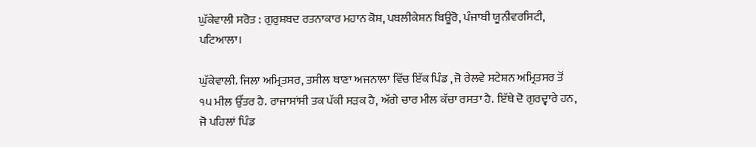ਘੁੱਕੇਵਾਲੀ ਸਰੋਤ : ਗੁਰੁਸ਼ਬਦ ਰਤਨਾਕਾਰ ਮਹਾਨ ਕੋਸ਼, ਪਬਲੀਕੇਸ਼ਨ ਬਿਊਰੋ, ਪੰਜਾਬੀ ਯੂਨੀਵਰਸਿਟੀ, ਪਟਿਆਲਾ।

ਘੁੱਕੇਵਾਲੀ. ਜਿਲਾ ਅਮ੍ਰਿਤਸਰ, ਤਸੀਲ ਥਾਣਾ ਅਜਨਾਲਾ ਵਿੱਚ ਇੱਕ ਪਿੰਡ , ਜੋ ਰੇਲਵੇ ਸਟੇਸ਼ਨ ਅਮ੍ਰਿਤਸਰ ਤੋਂ ੧੫ ਮੀਲ ਉੱਤਰ ਹੈ. ਰਾਜਾਸਾਂਸੀ ਤਕ ਪੱਕੀ ਸੜਕ ਹੈ, ਅੱਗੇ ਚਾਰ ਮੀਲ ਕੱਚਾ ਰਸਤਾ ਹੈ. ਇੱਥੇ ਦੋ ਗੁਰਦ੍ਵਾਰੇ ਹਨ, ਜੋ ਪਹਿਲਾਂ ਪਿੰਡ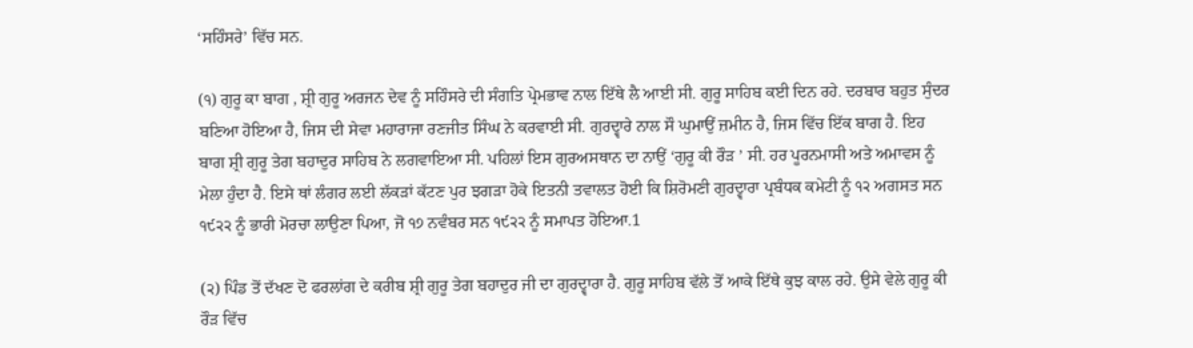‘ਸਹਿੰਸਰੇ’ ਵਿੱਚ ਸਨ.

(੧) ਗੁਰੂ ਕਾ ਬਾਗ , ਸ਼੍ਰੀ ਗੁਰੂ ਅਰਜਨ ਦੇਵ ਨੂੰ ਸਹਿੰਸਰੇ ਦੀ ਸੰਗਤਿ ਪ੍ਰੇਮਭਾਵ ਨਾਲ ਇੱਥੇ ਲੈ ਆਈ ਸੀ. ਗੁਰੂ ਸਾਹਿਬ ਕਈ ਦਿਨ ਰਹੇ. ਦਰਬਾਰ ਬਹੁਤ ਸੁੰਦਰ ਬਣਿਆ ਹੋਇਆ ਹੈ, ਜਿਸ ਦੀ ਸੇਵਾ ਮਹਾਰਾਜਾ ਰਣਜੀਤ ਸਿੰਘ ਨੇ ਕਰਵਾਈ ਸੀ. ਗੁਰਦ੍ਵਾਰੇ ਨਾਲ ਸੌ ਘੁਮਾਉਂ ਜ਼ਮੀਨ ਹੈ, ਜਿਸ ਵਿੱਚ ਇੱਕ ਬਾਗ ਹੈ. ਇਹ ਬਾਗ ਸ਼੍ਰੀ ਗੁਰੂ ਤੇਗ ਬਹਾਦੁਰ ਸਾਹਿਬ ਨੇ ਲਗਵਾਇਆ ਸੀ. ਪਹਿਲਾਂ ਇਸ ਗੁਰਅਸਥਾਨ ਦਾ ਨਾਉਂ ‘ਗੁਰੂ ਕੀ ਰੌੜ ’ ਸੀ. ਹਰ ਪੂਰਨਮਾਸੀ ਅਤੇ ਅਮਾਵਸ ਨੂੰ ਮੇਲਾ ਹੁੰਦਾ ਹੈ. ਇਸੇ ਥਾਂ ਲੰਗਰ ਲਈ ਲੱਕੜਾਂ ਕੱਟਣ ਪੁਰ ਝਗੜਾ ਹੋਕੇ ਇਤਨੀ ਤਵਾਲਤ ਹੋਈ ਕਿ ਸ਼ਿਰੋਮਣੀ ਗੁਰਦ੍ਵਾਰਾ ਪ੍ਰਬੰਧਕ ਕਮੇਟੀ ਨੂੰ ੧੨ ਅਗਸਤ ਸਨ ੧੯੨੨ ਨੂੰ ਭਾਰੀ ਮੋਰਚਾ ਲਾਉਣਾ ਪਿਆ, ਜੋ ੧੭ ਨਵੰਬਰ ਸਨ ੧੯੨੨ ਨੂੰ ਸਮਾਪਤ ਹੋਇਆ.1

(੨) ਪਿੰਡ ਤੋਂ ਦੱਖਣ ਦੋ ਫਰਲਾਂਗ ਦੇ ਕਰੀਬ ਸ਼੍ਰੀ ਗੁਰੂ ਤੇਗ ਬਹਾਦੁਰ ਜੀ ਦਾ ਗੁਰਦ੍ਵਾਰਾ ਹੈ. ਗੁਰੂ ਸਾਹਿਬ ਵੱਲੇ ਤੋਂ ਆਕੇ ਇੱਥੇ ਕੁਝ ਕਾਲ ਰਹੇ. ਉਸੇ ਵੇਲੇ ਗੁਰੂ ਕੀ ਰੌੜ ਵਿੱਚ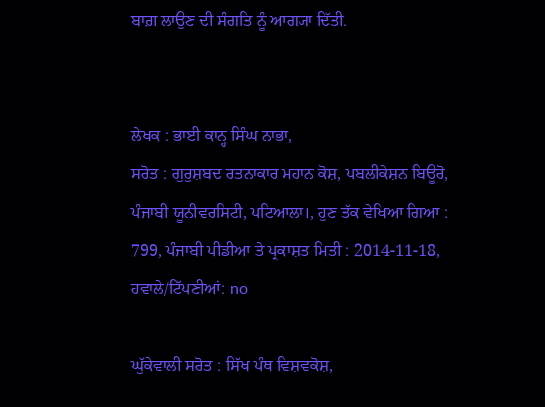ਬਾਗ਼ ਲਾਉਣ ਦੀ ਸੰਗਤਿ ਨੂੰ ਆਗ੍ਯਾ ਦਿੱਤੀ.


ਲੇਖਕ : ਭਾਈ ਕਾਨ੍ਹ ਸਿੰਘ ਨਾਭਾ,
ਸਰੋਤ : ਗੁਰੁਸ਼ਬਦ ਰਤਨਾਕਾਰ ਮਹਾਨ ਕੋਸ਼, ਪਬਲੀਕੇਸ਼ਨ ਬਿਊਰੋ, ਪੰਜਾਬੀ ਯੂਨੀਵਰਸਿਟੀ, ਪਟਿਆਲਾ।, ਹੁਣ ਤੱਕ ਵੇਖਿਆ ਗਿਆ : 799, ਪੰਜਾਬੀ ਪੀਡੀਆ ਤੇ ਪ੍ਰਕਾਸ਼ਤ ਮਿਤੀ : 2014-11-18, ਹਵਾਲੇ/ਟਿੱਪਣੀਆਂ: no

ਘੁੱਕੇਵਾਲੀ ਸਰੋਤ : ਸਿੱਖ ਪੰਥ ਵਿਸ਼ਵਕੋਸ਼,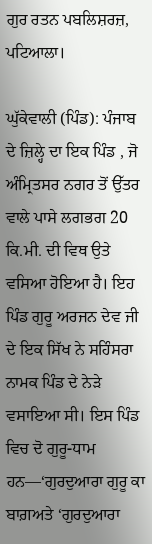ਗੁਰ ਰਤਨ ਪਬਲਿਸ਼ਰਜ਼, ਪਟਿਆਲਾ।

ਘੁੱਕੇਵਾਲੀ (ਪਿੰਡ): ਪੰਜਾਬ ਦੇ ਜ਼ਿਲ੍ਹੇ ਦਾ ਇਕ ਪਿੰਡ , ਜੋ ਅੰਮ੍ਰਿਤਸਰ ਨਗਰ ਤੋਂ ਉੱਤਰ ਵਾਲੇ ਪਾਸੇ ਲਗਭਗ 20 ਕਿ.ਮੀ. ਦੀ ਵਿਥ ਉਤੇ ਵਸਿਆ ਹੋਇਆ ਹੈ। ਇਹ ਪਿੰਡ ਗੁਰੂ ਅਰਜਨ ਦੇਵ ਜੀ ਦੇ ਇਕ ਸਿੱਖ ਨੇ ਸਹਿੰਸਰਾ ਨਾਮਕ ਪਿੰਡ ਦੇ ਨੇੜੇ ਵਸਾਇਆ ਸੀ। ਇਸ ਪਿੰਡ ਵਿਚ ਦੋ ਗੁਰੂ-ਧਾਮ ਹਨ—‘ਗੁਰਦੁਆਰਾ ਗੁਰੂ ਕਾ ਬਾਗ਼ਅਤੇ ‘ਗੁਰਦੁਆਰਾ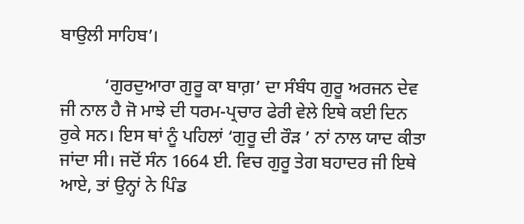ਬਾਉਲੀ ਸਾਹਿਬ’।

          ‘ਗੁਰਦੁਆਰਾ ਗੁਰੂ ਕਾ ਬਾਗ਼’ ਦਾ ਸੰਬੰਧ ਗੁਰੂ ਅਰਜਨ ਦੇਵ ਜੀ ਨਾਲ ਹੈ ਜੋ ਮਾਝੇ ਦੀ ਧਰਮ-ਪ੍ਰਚਾਰ ਫੇਰੀ ਵੇਲੇ ਇਥੇ ਕਈ ਦਿਨ ਰੁਕੇ ਸਨ। ਇਸ ਥਾਂ ਨੂੰ ਪਹਿਲਾਂ ‘ਗੁਰੂ ਦੀ ਰੌੜ ’ ਨਾਂ ਨਾਲ ਯਾਦ ਕੀਤਾ ਜਾਂਦਾ ਸੀ। ਜਦੋਂ ਸੰਨ 1664 ਈ. ਵਿਚ ਗੁਰੂ ਤੇਗ ਬਹਾਦਰ ਜੀ ਇਥੇ ਆਏ, ਤਾਂ ਉਨ੍ਹਾਂ ਨੇ ਪਿੰਡ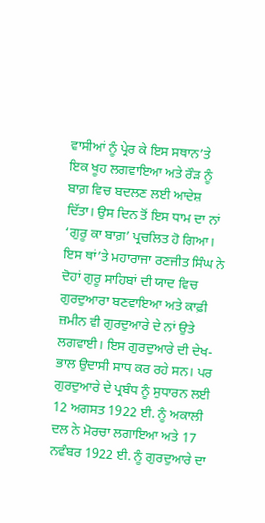ਵਾਸੀਆਂ ਨੂੰ ਪ੍ਰੇਰ ਕੇ ਇਸ ਸਥਾਨ’ਤੇ ਇਕ ਖੂਹ ਲਗਵਾਇਆ ਅਤੇ ਰੌੜ ਨੂੰ ਬਾਗ਼ ਵਿਚ ਬਦਲਣ ਲਈ ਆਦੇਸ਼ ਦਿੱਤਾ। ਉਸ ਦਿਨ ਤੋਂ ਇਸ ਧਾਮ ਦਾ ਨਾਂ ‘ਗੁਰੂ ਕਾ ਬਾਗ਼’ ਪ੍ਰਚਲਿਤ ਹੋ ਗਿਆ। ਇਸ ਥਾਂ’ਤੇ ਮਹਾਰਾਜਾ ਰਣਜੀਤ ਸਿੰਘ ਨੇ ਦੋਹਾਂ ਗੁਰੂ ਸਾਹਿਬਾਂ ਦੀ ਯਾਦ ਵਿਚ ਗੁਰਦੁਆਰਾ ਬਣਵਾਇਆ ਅਤੇ ਕਾਫ਼ੀ ਜ਼ਮੀਨ ਵੀ ਗੁਰਦੁਆਰੇ ਦੇ ਨਾਂ ਉਤੇ ਲਗਵਾਈ। ਇਸ ਗੁਰਦੁਆਰੇ ਦੀ ਦੇਖ-ਭਾਲ ਉਦਾਸੀ ਸਾਧ ਕਰ ਰਹੇ ਸਨ। ਪਰ ਗੁਰਦੁਆਰੇ ਦੇ ਪ੍ਰਬੰਧ ਨੂੰ ਸੁਧਾਰਨ ਲਈ 12 ਅਗਸਤ 1922 ਈ. ਨੂੰ ਅਕਾਲੀ ਦਲ ਨੇ ਮੋਰਚਾ ਲਗਾਇਆ ਅਤੇ 17 ਨਵੰਬਰ 1922 ਈ. ਨੂੰ ਗੁਰਦੁਆਰੇ ਦਾ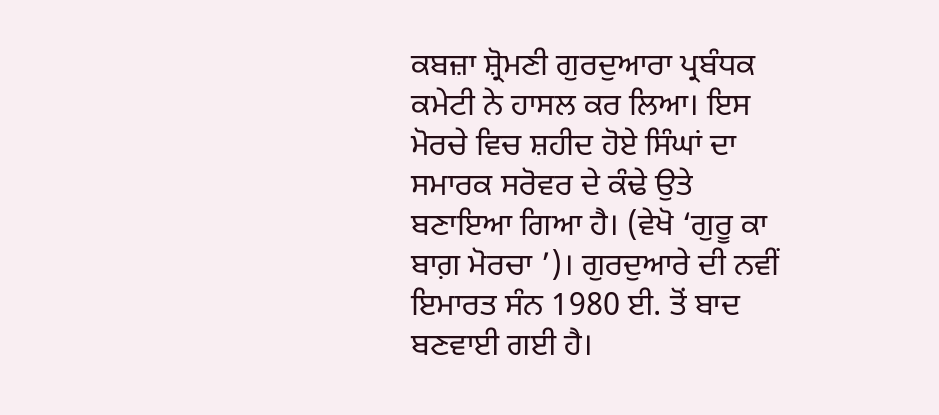ਕਬਜ਼ਾ ਸ਼੍ਰੋਮਣੀ ਗੁਰਦੁਆਰਾ ਪ੍ਰਬੰਧਕ ਕਮੇਟੀ ਨੇ ਹਾਸਲ ਕਰ ਲਿਆ। ਇਸ ਮੋਰਚੇ ਵਿਚ ਸ਼ਹੀਦ ਹੋਏ ਸਿੰਘਾਂ ਦਾ ਸਮਾਰਕ ਸਰੋਵਰ ਦੇ ਕੰਢੇ ਉਤੇ ਬਣਾਇਆ ਗਿਆ ਹੈ। (ਵੇਖੋ ‘ਗੁਰੂ ਕਾ ਬਾਗ਼ ਮੋਰਚਾ ’)। ਗੁਰਦੁਆਰੇ ਦੀ ਨਵੀਂ ਇਮਾਰਤ ਸੰਨ 1980 ਈ. ਤੋਂ ਬਾਦ ਬਣਵਾਈ ਗਈ ਹੈ।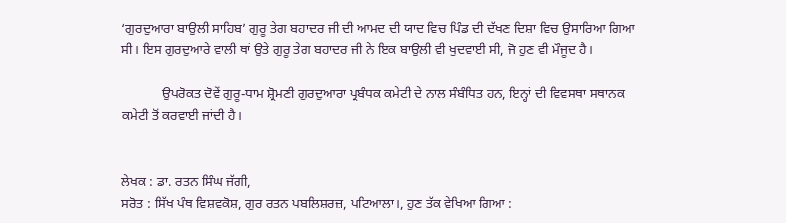‘ਗੁਰਦੁਆਰਾ ਬਾਉਲੀ ਸਾਹਿਬ’ ਗੁਰੂ ਤੇਗ ਬਹਾਦਰ ਜੀ ਦੀ ਆਮਦ ਦੀ ਯਾਦ ਵਿਚ ਪਿੰਡ ਦੀ ਦੱਖਣ ਦਿਸ਼ਾ ਵਿਚ ਉਸਾਰਿਆ ਗਿਆ ਸੀ। ਇਸ ਗੁਰਦੁਆਰੇ ਵਾਲੀ ਥਾਂ ਉਤੇ ਗੁਰੂ ਤੇਗ ਬਹਾਦਰ ਜੀ ਨੇ ਇਕ ਬਾਉਲੀ ਵੀ ਖੁਦਵਾਈ ਸੀ, ਜੋ ਹੁਣ ਵੀ ਮੌਜੂਦ ਹੈ।

            ਉਪਰੋਕਤ ਦੋਵੇਂ ਗੁਰੂ-ਧਾਮ ਸ਼੍ਰੋਮਣੀ ਗੁਰਦੁਆਰਾ ਪ੍ਰਬੰਧਕ ਕਮੇਟੀ ਦੇ ਨਾਲ ਸੰਬੰਧਿਤ ਹਨ, ਇਨ੍ਹਾਂ ਦੀ ਵਿਵਸਥਾ ਸਥਾਨਕ ਕਮੇਟੀ ਤੋਂ ਕਰਵਾਈ ਜਾਂਦੀ ਹੈ।


ਲੇਖਕ : ਡਾ. ਰਤਨ ਸਿੰਘ ਜੱਗੀ,
ਸਰੋਤ : ਸਿੱਖ ਪੰਥ ਵਿਸ਼ਵਕੋਸ਼, ਗੁਰ ਰਤਨ ਪਬਲਿਸ਼ਰਜ਼, ਪਟਿਆਲਾ।, ਹੁਣ ਤੱਕ ਵੇਖਿਆ ਗਿਆ :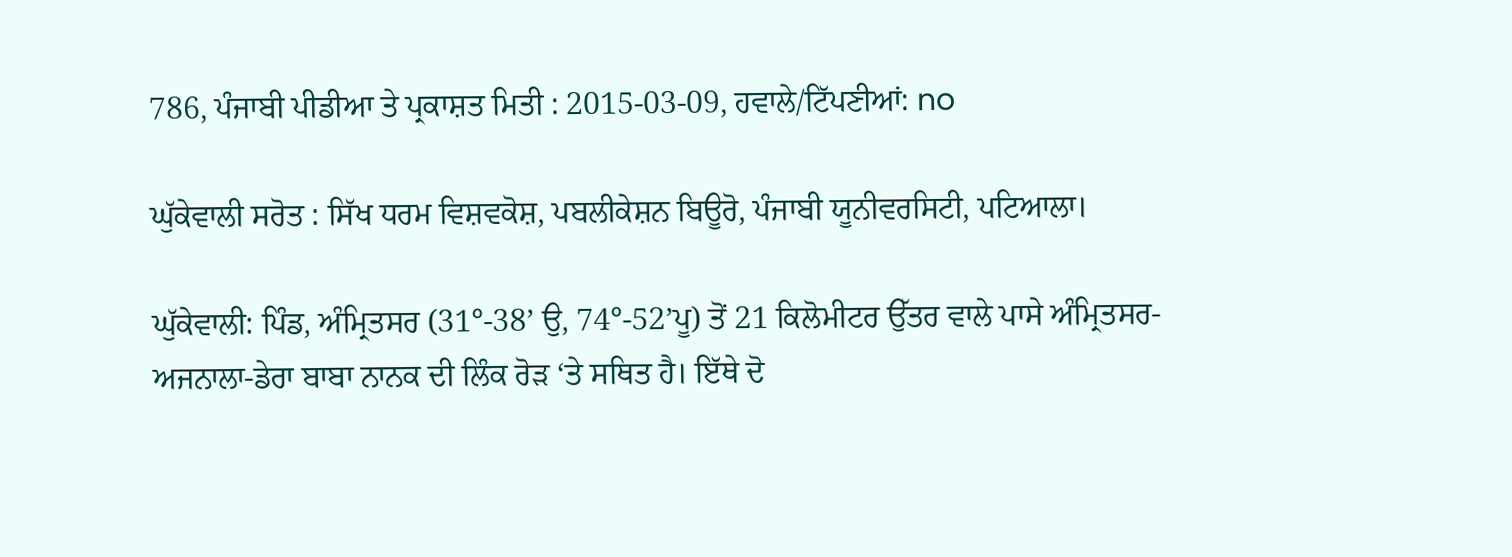786, ਪੰਜਾਬੀ ਪੀਡੀਆ ਤੇ ਪ੍ਰਕਾਸ਼ਤ ਮਿਤੀ : 2015-03-09, ਹਵਾਲੇ/ਟਿੱਪਣੀਆਂ: no

ਘੁੱਕੇਵਾਲੀ ਸਰੋਤ : ਸਿੱਖ ਧਰਮ ਵਿਸ਼ਵਕੋਸ਼, ਪਬਲੀਕੇਸ਼ਨ ਬਿਊਰੋ, ਪੰਜਾਬੀ ਯੂਨੀਵਰਸਿਟੀ, ਪਟਿਆਲਾ।

ਘੁੱਕੇਵਾਲੀ: ਪਿੰਡ, ਅੰਮ੍ਰਿਤਸਰ (31°-38’ ਉ, 74°-52’ਪੂ) ਤੋਂ 21 ਕਿਲੋਮੀਟਰ ਉੱਤਰ ਵਾਲੇ ਪਾਸੇ ਅੰਮ੍ਰਿਤਸਰ- ਅਜਨਾਲਾ-ਡੇਰਾ ਬਾਬਾ ਨਾਨਕ ਦੀ ਲਿੰਕ ਰੋੜ ‘ਤੇ ਸਥਿਤ ਹੈ। ਇੱਥੇ ਦੋ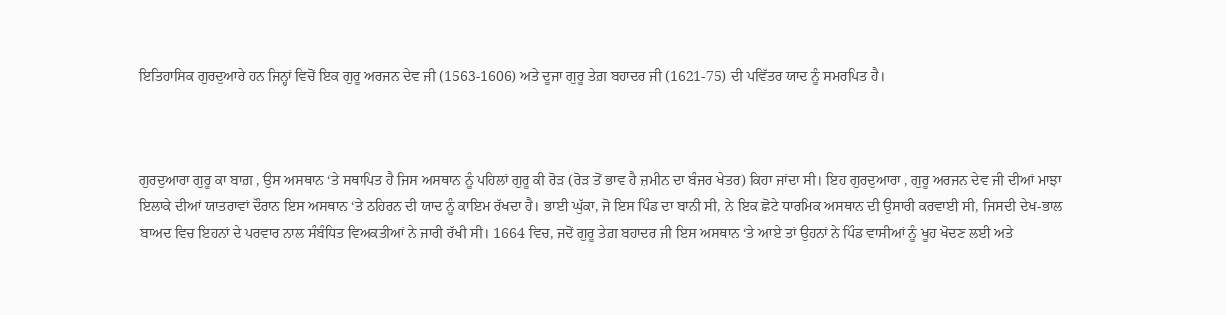ਇਤਿਹਾਸਿਕ ਗੁਰਦੁਆਰੇ ਹਨ ਜਿਨ੍ਹਾਂ ਵਿਚੋਂ ਇਕ ਗੁਰੂ ਅਰਜਨ ਦੇਵ ਜੀ (1563-1606) ਅਤੇ ਦੂਜਾ ਗੁਰੂ ਤੇਗ਼ ਬਹਾਦਰ ਜੀ (1621-75) ਦੀ ਪਵਿੱਤਰ ਯਾਦ ਨੂੰ ਸਮਰਪਿਤ ਹੈ।



ਗੁਰਦੁਆਰਾ ਗੁਰੂ ਕਾ ਬਾਗ਼ , ਉਸ ਅਸਥਾਨ ‘ਤੇ ਸਥਾਪਿਤ ਹੈ ਜਿਸ ਅਸਥਾਨ ਨੂੰ ਪਹਿਲਾਂ ਗੁਰੂ ਕੀ ਰੋੜ (ਰੋੜ ਤੋਂ ਭਾਵ ਹੈ ਜ਼ਮੀਨ ਦਾ ਬੰਜਰ ਖੇਤਰ) ਕਿਹਾ ਜਾਂਦਾ ਸੀ। ਇਹ ਗੁਰਦੁਆਰਾ , ਗੁਰੂ ਅਰਜਨ ਦੇਵ ਜੀ ਦੀਆਂ ਮਾਝਾ ਇਲਾਕੇ ਦੀਆਂ ਯਾਤਰਾਵਾਂ ਦੌਰਾਨ ਇਸ ਅਸਥਾਨ ‘ਤੇ ਠਹਿਰਨ ਦੀ ਯਾਦ ਨੂੰ ਕਾਇਮ ਰੱਖਦਾ ਹੈ। ਭਾਈ ਘੁੱਕਾ, ਜੋ ਇਸ ਪਿੰਡ ਦਾ ਬਾਨੀ ਸੀ, ਨੇ ਇਕ ਛੋਟੇ ਧਾਰਮਿਕ ਅਸਥਾਨ ਦੀ ਉਸਾਰੀ ਕਰਵਾਈ ਸੀ, ਜਿਸਦੀ ਦੇਖ-ਭਾਲ ਬਾਅਦ ਵਿਚ ਇਹਨਾਂ ਦੇ ਪਰਵਾਰ ਨਾਲ ਸੰਬੰਧਿਤ ਵਿਅਕਤੀਆਂ ਨੇ ਜਾਰੀ ਰੱਖੀ ਸੀ। 1664 ਵਿਚ, ਜਦੋਂ ਗੁਰੂ ਤੇਗ਼ ਬਹਾਦਰ ਜੀ ਇਸ ਅਸਥਾਨ ‘ਤੇ ਆਏ ਤਾਂ ਉਹਨਾਂ ਨੇ ਪਿੰਡ ਵਾਸੀਆਂ ਨੂੰ ਖੂਹ ਖੋਦਣ ਲਈ ਅਤੇ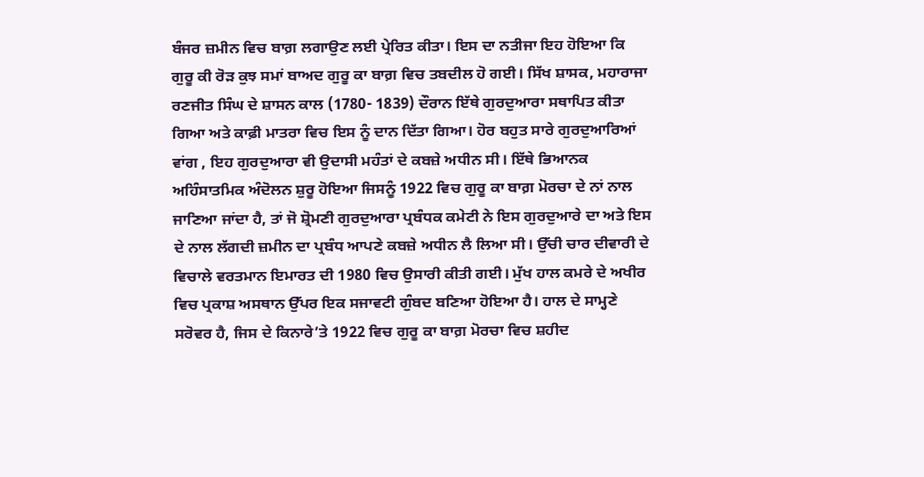ਬੰਜਰ ਜ਼ਮੀਨ ਵਿਚ ਬਾਗ਼ ਲਗਾਉਣ ਲਈ ਪ੍ਰੇਰਿਤ ਕੀਤਾ। ਇਸ ਦਾ ਨਤੀਜਾ ਇਹ ਹੋਇਆ ਕਿ ਗੁਰੂ ਕੀ ਰੋੜ ਕੁਝ ਸਮਾਂ ਬਾਅਦ ਗੁਰੂ ਕਾ ਬਾਗ਼ ਵਿਚ ਤਬਦੀਲ ਹੋ ਗਈ। ਸਿੱਖ ਸ਼ਾਸਕ, ਮਹਾਰਾਜਾ ਰਣਜੀਤ ਸਿੰਘ ਦੇ ਸ਼ਾਸਨ ਕਾਲ (1780- 1839) ਦੌਰਾਨ ਇੱਥੇ ਗੁਰਦੁਆਰਾ ਸਥਾਪਿਤ ਕੀਤਾ ਗਿਆ ਅਤੇ ਕਾਫ਼ੀ ਮਾਤਰਾ ਵਿਚ ਇਸ ਨੂੰ ਦਾਨ ਦਿੱਤਾ ਗਿਆ। ਹੋਰ ਬਹੁਤ ਸਾਰੇ ਗੁਰਦੁਆਰਿਆਂ ਵਾਂਗ , ਇਹ ਗੁਰਦੁਆਰਾ ਵੀ ਉਦਾਸੀ ਮਹੰਤਾਂ ਦੇ ਕਬਜ਼ੇ ਅਧੀਨ ਸੀ। ਇੱਥੇ ਭਿਆਨਕ ਅਹਿੰਸਾਤਮਿਕ ਅੰਦੋਲਨ ਸ਼ੁਰੂ ਹੋਇਆ ਜਿਸਨੂੰ 1922 ਵਿਚ ਗੁਰੂ ਕਾ ਬਾਗ਼ ਮੋਰਚਾ ਦੇ ਨਾਂ ਨਾਲ ਜਾਣਿਆ ਜਾਂਦਾ ਹੈ, ਤਾਂ ਜੋ ਸ਼੍ਰੋਮਣੀ ਗੁਰਦੁਆਰਾ ਪ੍ਰਬੰਧਕ ਕਮੇਟੀ ਨੇ ਇਸ ਗੁਰਦੁਆਰੇ ਦਾ ਅਤੇ ਇਸ ਦੇ ਨਾਲ ਲੱਗਦੀ ਜ਼ਮੀਨ ਦਾ ਪ੍ਰਬੰਧ ਆਪਣੇ ਕਬਜ਼ੇ ਅਧੀਨ ਲੈ ਲਿਆ ਸੀ। ਉੱਚੀ ਚਾਰ ਦੀਵਾਰੀ ਦੇ ਵਿਚਾਲੇ ਵਰਤਮਾਨ ਇਮਾਰਤ ਦੀ 1980 ਵਿਚ ਉਸਾਰੀ ਕੀਤੀ ਗਈ। ਮੁੱਖ ਹਾਲ ਕਮਰੇ ਦੇ ਅਖੀਰ ਵਿਚ ਪ੍ਰਕਾਸ਼ ਅਸਥਾਨ ਉੱਪਰ ਇਕ ਸਜਾਵਟੀ ਗੁੰਬਦ ਬਣਿਆ ਹੋਇਆ ਹੈ। ਹਾਲ ਦੇ ਸਾਮ੍ਹਣੇ ਸਰੋਵਰ ਹੈ, ਜਿਸ ਦੇ ਕਿਨਾਰੇ’ਤੇ 1922 ਵਿਚ ਗੁਰੂ ਕਾ ਬਾਗ਼ ਮੋਰਚਾ ਵਿਚ ਸ਼ਹੀਦ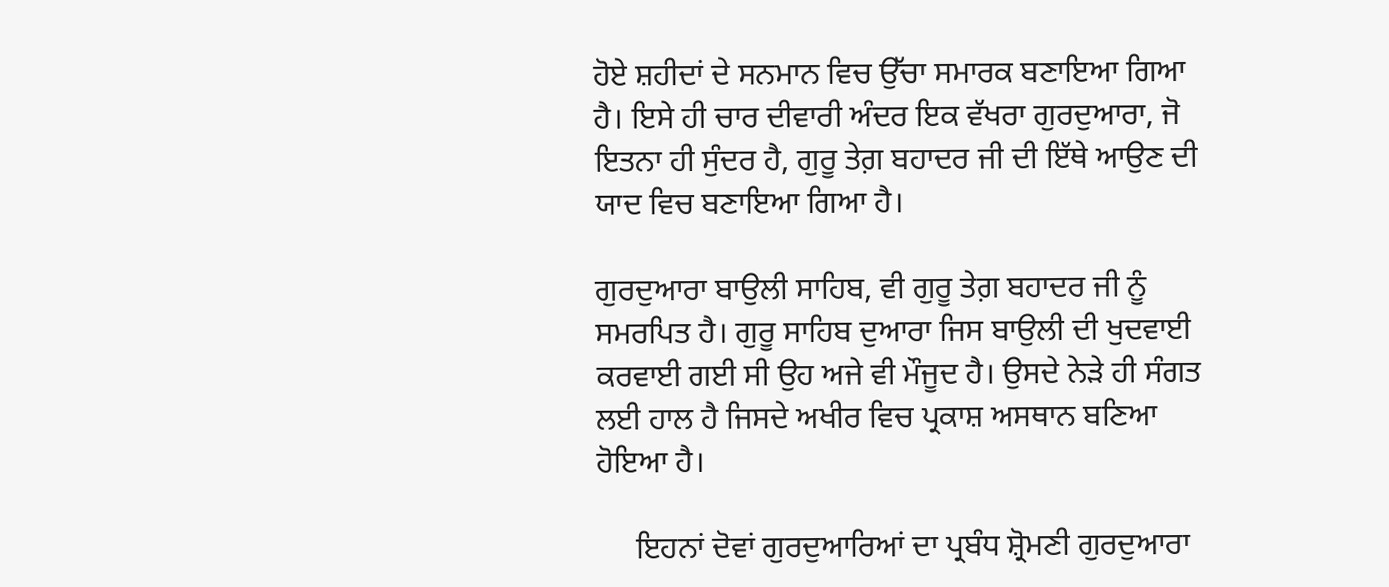ਹੋਏ ਸ਼ਹੀਦਾਂ ਦੇ ਸਨਮਾਨ ਵਿਚ ਉੱਚਾ ਸਮਾਰਕ ਬਣਾਇਆ ਗਿਆ ਹੈ। ਇਸੇ ਹੀ ਚਾਰ ਦੀਵਾਰੀ ਅੰਦਰ ਇਕ ਵੱਖਰਾ ਗੁਰਦੁਆਰਾ, ਜੋ ਇਤਨਾ ਹੀ ਸੁੰਦਰ ਹੈ, ਗੁਰੂ ਤੇਗ਼ ਬਹਾਦਰ ਜੀ ਦੀ ਇੱਥੇ ਆਉਣ ਦੀ ਯਾਦ ਵਿਚ ਬਣਾਇਆ ਗਿਆ ਹੈ।

ਗੁਰਦੁਆਰਾ ਬਾਉਲੀ ਸਾਹਿਬ, ਵੀ ਗੁਰੂ ਤੇਗ਼ ਬਹਾਦਰ ਜੀ ਨੂੰ ਸਮਰਪਿਤ ਹੈ। ਗੁਰੂ ਸਾਹਿਬ ਦੁਆਰਾ ਜਿਸ ਬਾਉਲੀ ਦੀ ਖੁਦਵਾਈ ਕਰਵਾਈ ਗਈ ਸੀ ਉਹ ਅਜੇ ਵੀ ਮੌਜੂਦ ਹੈ। ਉਸਦੇ ਨੇੜੇ ਹੀ ਸੰਗਤ ਲਈ ਹਾਲ ਹੈ ਜਿਸਦੇ ਅਖੀਰ ਵਿਚ ਪ੍ਰਕਾਸ਼ ਅਸਥਾਨ ਬਣਿਆ ਹੋਇਆ ਹੈ।

     ਇਹਨਾਂ ਦੋਵਾਂ ਗੁਰਦੁਆਰਿਆਂ ਦਾ ਪ੍ਰਬੰਧ ਸ਼੍ਰੋਮਣੀ ਗੁਰਦੁਆਰਾ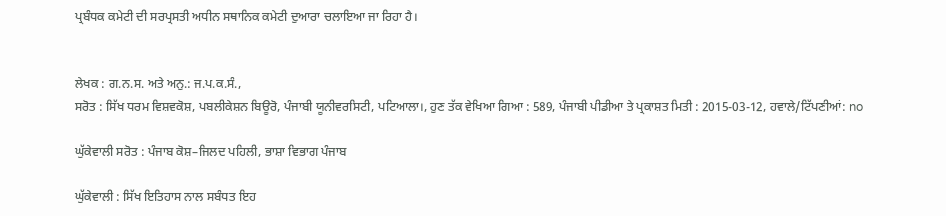ਪ੍ਰਬੰਧਕ ਕਮੇਟੀ ਦੀ ਸਰਪ੍ਰਸਤੀ ਅਧੀਨ ਸਥਾਨਿਕ ਕਮੇਟੀ ਦੁਆਰਾ ਚਲਾਇਆ ਜਾ ਰਿਹਾ ਹੈ।


ਲੇਖਕ : ਗ.ਨ.ਸ. ਅਤੇ ਅਨੁ.: ਜ.ਪ.ਕ.ਸੰ.,
ਸਰੋਤ : ਸਿੱਖ ਧਰਮ ਵਿਸ਼ਵਕੋਸ਼, ਪਬਲੀਕੇਸ਼ਨ ਬਿਊਰੋ, ਪੰਜਾਬੀ ਯੂਨੀਵਰਸਿਟੀ, ਪਟਿਆਲਾ।, ਹੁਣ ਤੱਕ ਵੇਖਿਆ ਗਿਆ : 589, ਪੰਜਾਬੀ ਪੀਡੀਆ ਤੇ ਪ੍ਰਕਾਸ਼ਤ ਮਿਤੀ : 2015-03-12, ਹਵਾਲੇ/ਟਿੱਪਣੀਆਂ: no

ਘੁੱਕੇਵਾਲੀ ਸਰੋਤ : ਪੰਜਾਬ ਕੋਸ਼–ਜਿਲਦ ਪਹਿਲੀ, ਭਾਸ਼ਾ ਵਿਭਾਗ ਪੰਜਾਬ

ਘੁੱਕੇਵਾਲੀ : ਸਿੱਖ ਇਤਿਹਾਸ ਨਾਲ ਸਬੰਧਤ ਇਹ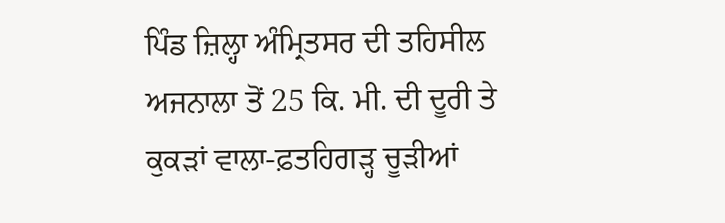ਪਿੰਡ ਜ਼ਿਲ੍ਹਾ ਅੰਮ੍ਰਿਤਸਰ ਦੀ ਤਹਿਸੀਲ ਅਜਨਾਲਾ ਤੋਂ 25 ਕਿ. ਮੀ. ਦੀ ਦੂਰੀ ਤੇ ਕੁਕੜਾਂ ਵਾਲਾ-ਫ਼ਤਹਿਗੜ੍ਹ ਚੂੜੀਆਂ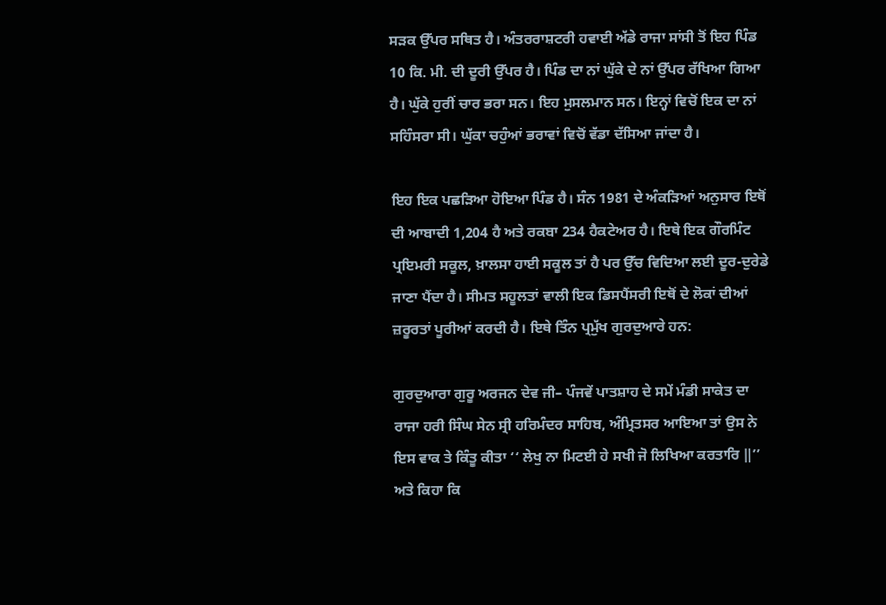ਸੜਕ ਉੱਪਰ ਸਥਿਤ ਹੈ। ਅੰਤਰਰਾਸ਼ਟਰੀ ਹਵਾਈ ਅੱਡੇ ਰਾਜਾ ਸਾਂਸੀ ਤੋਂ ਇਹ ਪਿੰਡ 10 ਕਿ. ਮੀ. ਦੀ ਦੂਰੀ ਉੱਪਰ ਹੈ। ਪਿੰਡ ਦਾ ਨਾਂ ਘੁੱਕੇ ਦੇ ਨਾਂ ਉੱਪਰ ਰੱਖਿਆ ਗਿਆ ਹੈ। ਘੁੱਕੇ ਹੁਰੀਂ ਚਾਰ ਭਰਾ ਸਨ। ਇਹ ਮੁਸਲਮਾਨ ਸਨ। ਇਨ੍ਹਾਂ ਵਿਚੋਂ ਇਕ ਦਾ ਨਾਂ ਸਹਿੰਸਰਾ ਸੀ। ਘੁੱਕਾ ਚਹੁੰਆਂ ਭਰਾਵਾਂ ਵਿਚੋਂ ਵੱਡਾ ਦੱਸਿਆ ਜਾਂਦਾ ਹੈ।

ਇਹ ਇਕ ਪਛੜਿਆ ਹੋਇਆ ਪਿੰਡ ਹੈ। ਸੰਨ 1981 ਦੇ ਅੰਕੜਿਆਂ ਅਨੁਸਾਰ ਇਥੋਂ ਦੀ ਆਬਾਦੀ 1,204 ਹੈ ਅਤੇ ਰਕਬਾ 234 ਹੈਕਟੇਅਰ ਹੈ। ਇਥੇ ਇਕ ਗੌਰਮਿੰਟ ਪ੍ਰਇਮਰੀ ਸਕੂਲ, ਖ਼ਾਲਸਾ ਹਾਈ ਸਕੂਲ ਤਾਂ ਹੈ ਪਰ ਉੱਚ ਵਿਦਿਆ ਲਈ ਦੂਰ-ਦੁਰੇਡੇ ਜਾਣਾ ਪੈਂਦਾ ਹੈ। ਸੀਮਤ ਸਹੂਲਤਾਂ ਵਾਲੀ ਇਕ ਡਿਸਪੈਂਸਰੀ ਇਥੋਂ ਦੇ ਲੋਕਾਂ ਦੀਆਂ ਜ਼ਰੂਰਤਾਂ ਪੂਰੀਆਂ ਕਰਦੀ ਹੈ। ਇਥੇ ਤਿੰਨ ਪ੍ਰਮੁੱਖ ਗੁਰਦੁਆਰੇ ਹਨ:

ਗੁਰਦੁਆਰਾ ਗੁਰੂ ਅਰਜਨ ਦੇਵ ਜੀ– ਪੰਜਵੇਂ ਪਾਤਸ਼ਾਹ ਦੇ ਸਮੇਂ ਮੰਡੀ ਸਾਕੇਤ ਦਾ ਰਾਜਾ ਹਰੀ ਸਿੰਘ ਸੇਨ ਸ੍ਰੀ ਹਰਿਮੰਦਰ ਸਾਹਿਬ, ਅੰਮ੍ਰਿਤਸਰ ਆਇਆ ਤਾਂ ਉਸ ਨੇ ਇਸ ਵਾਕ ਤੇ ਕਿੰਤੂ ਕੀਤਾ ‘‘ ਲੇਖੁ ਨਾ ਮਿਟਈ ਹੇ ਸਖੀ ਜੋ ਲਿਖਿਆ ਕਰਤਾਰਿ ‖’’ ਅਤੇ ਕਿਹਾ ਕਿ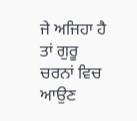ਜੇ ਅਜਿਹਾ ਹੈ ਤਾਂ ਗੁਰੂ ਚਰਨਾਂ ਵਿਚ ਆਉਣ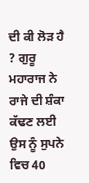ਦੀ ਕੀ ਲੋੜ ਹੈ ? ਗੁਰੂ ਮਹਾਰਾਜ ਨੇ ਰਾਜੇ ਦੀ ਸ਼ੰਕਾ ਕੱਢਣ ਲਈ ਉਸ ਨੂੰ ਸੁਪਨੇ ਵਿਚ 40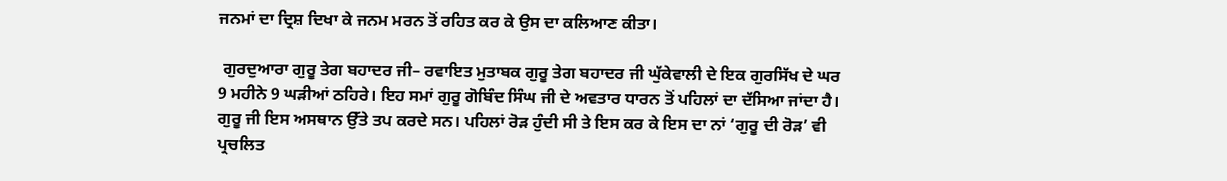ਜਨਮਾਂ ਦਾ ਦ੍ਰਿਸ਼ ਦਿਖਾ ਕੇ ਜਨਮ ਮਰਨ ਤੋਂ ਰਹਿਤ ਕਰ ਕੇ ਉਸ ਦਾ ਕਲਿਆਣ ਕੀਤਾ।

 ਗੁਰਦੁਆਰਾ ਗੁਰੂ ਤੇਗ ਬਹਾਦਰ ਜੀ– ਰਵਾਇਤ ਮੁਤਾਬਕ ਗੁਰੂ ਤੇਗ ਬਹਾਦਰ ਜੀ ਘੁੱਕੇਵਾਲੀ ਦੇ ਇਕ ਗੁਰਸਿੱਖ ਦੇ ਘਰ 9 ਮਹੀਨੇ 9 ਘੜੀਆਂ ਠਹਿਰੇ। ਇਹ ਸਮਾਂ ਗੁਰੂ ਗੋਬਿੰਦ ਸਿੰਘ ਜੀ ਦੇ ਅਵਤਾਰ ਧਾਰਨ ਤੋਂ ਪਹਿਲਾਂ ਦਾ ਦੱਸਿਆ ਜਾਂਦਾ ਹੈ। ਗੁਰੂ ਜੀ ਇਸ ਅਸਥਾਨ ਉੱਤੇ ਤਪ ਕਰਦੇ ਸਨ। ਪਹਿਲਾਂ ਰੋੜ ਹੁੰਦੀ ਸੀ ਤੇ ਇਸ ਕਰ ਕੇ ਇਸ ਦਾ ਨਾਂ ‘ਗੁਰੂ ਦੀ ਰੋੜ’ ਵੀ ਪ੍ਰਚਲਿਤ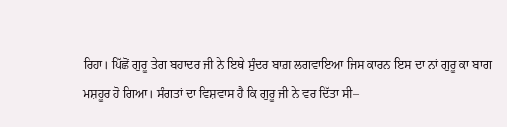ਰਿਹਾ। ਪਿੱਛੋਂ ਗੁਰੂ ਤੇਗ ਬਹਾਦਰ ਜੀ ਨੇ ਇਥੇ ਸੁੰਦਰ ਬਾਗ਼ ਲਗਵਾਇਆ ਜਿਸ ਕਾਰਨ ਇਸ ਦਾ ਨਾਂ ਗੁਰੂ ਕਾ ਬਾਗ ਮਸ਼ਹੂਰ ਹੋ ਗਿਆ। ਸੰਗਤਾਂ ਦਾ ਵਿਸ਼ਵਾਸ ਹੈ ਕਿ ਗੁਰੂ ਜੀ ਨੇ ਵਰ ਦਿੱਤਾ ਸੀ–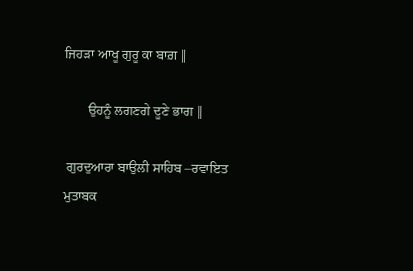ਜਿਹੜਾ ਆਖੂ ਗੁਰੂ ਕਾ ਬਾਗ਼ ‖

       ਉਹਨੂੰ ਲਗਣਗੇ ਦੂਣੇ ਭਾਗ ‖

 ਗੁਰਦੁਆਰਾ ਬਾਉਲੀ ਸਾਹਿਬ –ਰਵਾਇਤ ਮੁਤਾਬਕ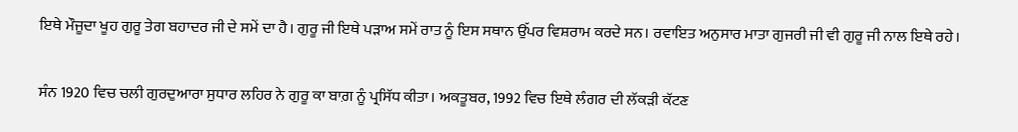ਇਥੇ ਮੌਜੂਦਾ ਖੂਹ ਗੁਰੂ ਤੇਗ ਬਹਾਦਰ ਜੀ ਦੇ ਸਮੇਂ ਦਾ ਹੈ। ਗੁਰੂ ਜੀ ਇਥੇ ਪੜਾਅ ਸਮੇਂ ਰਾਤ ਨੂੰ ਇਸ ਸਥਾਨ ਉੱਪਰ ਵਿਸ਼ਰਾਮ ਕਰਦੇ ਸਨ। ਰਵਾਇਤ ਅਨੁਸਾਰ ਮਾਤਾ ਗੁਜਰੀ ਜੀ ਵੀ ਗੁਰੂ ਜੀ ਨਾਲ ਇਥੇ ਰਹੇ।

ਸੰਨ 1920 ਵਿਚ ਚਲੀ ਗੁਰਦੁਆਰਾ ਸੁਧਾਰ ਲਹਿਰ ਨੇ ਗੁਰੂ ਕਾ ਬਾਗ਼ ਨੂੰ ਪ੍ਰਸਿੱਧ ਕੀਤਾ। ਅਕਤੂਬਰ, 1992 ਵਿਚ ਇਥੇ ਲੰਗਰ ਦੀ ਲੱਕੜੀ ਕੱਟਣ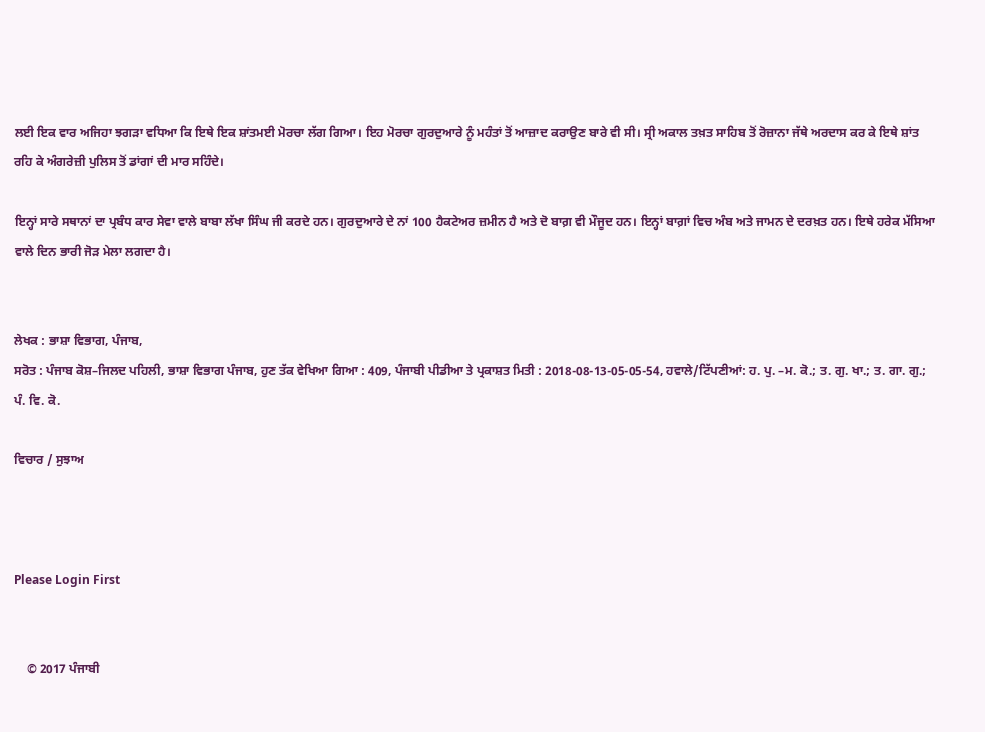ਲਈ ਇਕ ਵਾਰ ਅਜਿਹਾ ਝਗੜਾ ਵਧਿਆ ਕਿ ਇਥੇ ਇਕ ਸ਼ਾਂਤਮਈ ਮੋਰਚਾ ਲੱਗ ਗਿਆ। ਇਹ ਮੋਰਚਾ ਗੁਰਦੁਆਰੇ ਨੂੰ ਮਹੰਤਾਂ ਤੋਂ ਆਜ਼ਾਦ ਕਰਾਉਣ ਬਾਰੇ ਵੀ ਸੀ। ਸ੍ਰੀ ਅਕਾਲ ਤਖ਼ਤ ਸਾਹਿਬ ਤੋਂ ਰੋਜ਼ਾਨਾ ਜੱਥੇ ਅਰਦਾਸ ਕਰ ਕੇ ਇਥੇ ਸ਼ਾਂਤ ਰਹਿ ਕੇ ਅੰਗਰੇਜ਼ੀ ਪੁਲਿਸ ਤੋਂ ਡਾਂਗਾਂ ਦੀ ਮਾਰ ਸਹਿੰਦੇ।

ਇਨ੍ਹਾਂ ਸਾਰੇ ਸਥਾਨਾਂ ਦਾ ਪ੍ਰਬੰਧ ਕਾਰ ਸੇਵਾ ਵਾਲੇ ਬਾਬਾ ਲੱਖਾ ਸਿੰਘ ਜੀ ਕਰਦੇ ਹਨ। ਗੁਰਦੁਆਰੇ ਦੇ ਨਾਂ 100 ਹੈਕਟੇਅਰ ਜ਼ਮੀਨ ਹੈ ਅਤੇ ਦੋ ਬਾਗ਼ ਵੀ ਮੌਜੂਦ ਹਨ। ਇਨ੍ਹਾਂ ਬਾਗ਼ਾਂ ਵਿਚ ਅੰਬ ਅਤੇ ਜਾਮਨ ਦੇ ਦਰਖ਼ਤ ਹਨ। ਇਥੇ ਹਰੇਕ ਮੱਸਿਆ ਵਾਲੇ ਦਿਨ ਭਾਰੀ ਜੋੜ ਮੇਲਾ ਲਗਦਾ ਹੈ।


ਲੇਖਕ : ਭਾਸ਼ਾ ਵਿਭਾਗ, ਪੰਜਾਬ,
ਸਰੋਤ : ਪੰਜਾਬ ਕੋਸ਼–ਜਿਲਦ ਪਹਿਲੀ, ਭਾਸ਼ਾ ਵਿਭਾਗ ਪੰਜਾਬ, ਹੁਣ ਤੱਕ ਵੇਖਿਆ ਗਿਆ : 409, ਪੰਜਾਬੀ ਪੀਡੀਆ ਤੇ ਪ੍ਰਕਾਸ਼ਤ ਮਿਤੀ : 2018-08-13-05-05-54, ਹਵਾਲੇ/ਟਿੱਪਣੀਆਂ: ਹ. ਪੁ. –ਮ. ਕੋ.; ਤ. ਗੁ. ਖਾ.; ਤ. ਗਾ. ਗੁ.; ਪੰ. ਵਿ. ਕੋ.

ਵਿਚਾਰ / ਸੁਝਾਅ



Please Login First


    © 2017 ਪੰਜਾਬੀ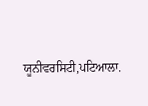ਯੂਨੀਵਰਸਿਟੀ,ਪਟਿਆਲਾ.